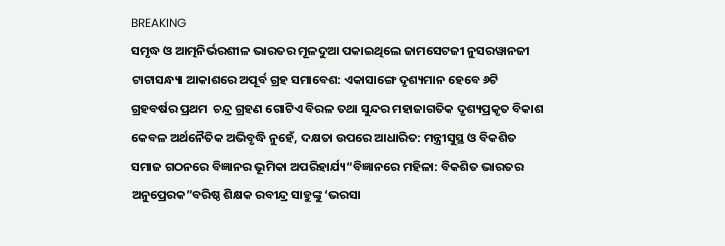BREAKING
ସମୃଦ୍ଧ ଓ ଆତ୍ମନିର୍ଭରଶୀଳ ଭାରତର ମୂଳଦୁଆ ପକାଇଥିଲେ ଜାମସେଟଜୀ ନୁସରୱାନଜୀ ଟାଟାସନ୍ଧ୍ୟା ଆକାଶରେ ଅପୂର୍ବ ଗ୍ରହ ସମାବେଶ: ଏକାସାଙ୍ଗେ ଦୃଶ୍ୟମାନ ହେବେ ୬ଟି ଗ୍ରହବର୍ଷର ପ୍ରଥମ  ଚନ୍ଦ୍ର ଗ୍ରହଣ ଗୋଟିଏ ବିରଳ ତଥା ସୁନ୍ଦର ମହାଜାଗତିକ ଦୃଶ୍ୟପ୍ରକୃତ ବିକାଶ କେବଳ ଅର୍ଥନୈତିକ ଅଭିବୃଦ୍ଧି ନୁହେଁ, ଦକ୍ଷତା ଉପରେ ଆଧାରିତ: ମନ୍ତ୍ରୀସୁସ୍ଥ ଓ ବିକଶିତ ସମାଜ ଗଠନରେ ବିଜ୍ଞାନର ଭୂମିକା ଅପରିହାର୍ଯ୍ୟ“ବିଜ୍ଞାନରେ ମହିଳା: ବିକଶିତ ଭାରତର ଅନୁପ୍ରେରକ”ବରିଷ୍ଠ ଶିକ୍ଷକ ରବୀନ୍ଦ୍ର ସାହୁଙ୍କୁ ‘ଭରସା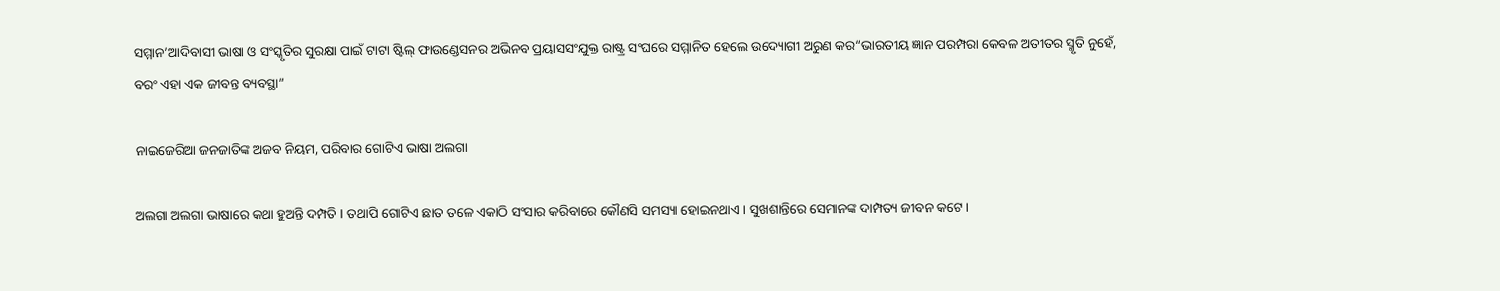ସମ୍ମାନ’ଆଦିବାସୀ ଭାଷା ଓ ସଂସ୍କୃତିର ସୁରକ୍ଷା ପାଇଁ ଟାଟା ଷ୍ଟିଲ୍ ଫାଉଣ୍ଡେସନର ଅଭିନବ ପ୍ରୟାସସଂଯୁକ୍ତ ରାଷ୍ଟ୍ର ସଂଘରେ ସମ୍ମାନିତ ହେଲେ ଉଦ୍ୟୋଗୀ ଅରୁଣ କର“ଭାରତୀୟ ଜ୍ଞାନ ପରମ୍ପରା କେବଳ ଅତୀତର ସ୍ମୃତି ନୁହେଁ, ବରଂ ଏହା ଏକ ଜୀବନ୍ତ ବ୍ୟବସ୍ଥା”

ନାଇଜେରିଆ ଜନଜାତିଙ୍କ ଅଜବ ନିୟମ, ପରିବାର ଗୋଟିଏ ଭାଷା ଅଲଗା

ଅଲଗା ଅଲଗା ଭାଷାରେ କଥା ହୁଅନ୍ତି ଦମ୍ପତି I ତଥାପି ଗୋଟିଏ ଛାତ ତଳେ ଏକାଠି ସଂସାର କରିବାରେ କୌଣସି ସମସ୍ୟା ହୋଇନଥାଏ। ସୁଖଶାନ୍ତିରେ ସେମାନଙ୍କ ଦାମ୍ପତ୍ୟ ଜୀବନ କଟେ।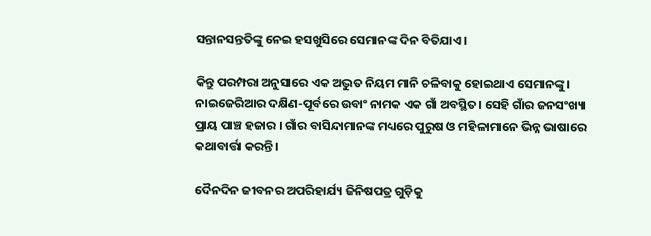ସନ୍ତାନସନ୍ତତିଙ୍କୁ ନେଇ ହସଖୁସିରେ ସେମାନଙ୍କ ଦିନ ବିତିଯାଏ।

କିନ୍ତୁ ପରମ୍ପରା ଅନୁସାରେ ଏକ ଅଦ୍ଭୁତ ନିୟମ ମାନି ଚଳିବାକୁ ହୋଇଥାଏ ସେମାନଙ୍କୁ। ନାଇଜେରିଆର ଦକ୍ଷିଣ-ପୂର୍ବରେ ଉବାଂ ନାମକ ଏକ ଗାଁ ଅବସ୍ଥିତ। ସେହି ଗାଁର ଜନସଂଖ୍ୟା ପ୍ରାୟ ପାଞ୍ଚ ହଜାର । ଗାଁର ବାସିନ୍ଦାମାନଙ୍କ ମଧ୍ୟରେ ପୁରୁଷ ଓ ମହିଳାମାନେ ଭିନ୍ନ ଭାଷାରେ କ‌ଥାବାର୍ତ୍ତା କରନ୍ତି।

ଦୈନଦିନ ଜୀବନର ଅପରିହାର୍ଯ୍ୟ ଜିନିଷପତ୍ର ଗୁଡ଼ିକୁ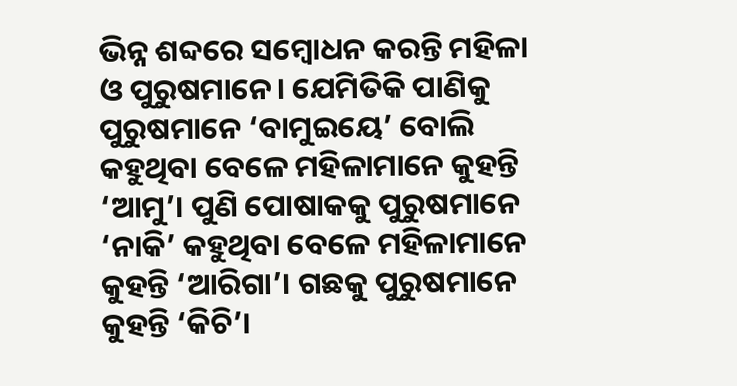ଭିନ୍ନ ଶବ୍ଦରେ ସମ୍ବୋଧନ କରନ୍ତି ମହିଳା ଓ ପୁରୁଷମାନେ। ଯେମିତିକି ପାଣିକୁ ପୁରୁଷମାନେ ‘ବାମୁଇୟେ’ ବୋଲି କହୁଥିବା ବେଳେ ମହିଳାମାନେ କୁହନ୍ତି ‘ଆମୁ’। ପୁଣି ପୋଷାକକୁ ପୁରୁଷମାନେ ‘ନାକି’ କହୁଥିବା ବେଳେ ମହିଳାମାନେ କୁହନ୍ତି ‘ଆରିଗା’। ଗଛକୁ ପୁରୁଷମାନେ କୁହନ୍ତି ‘କିଚି’।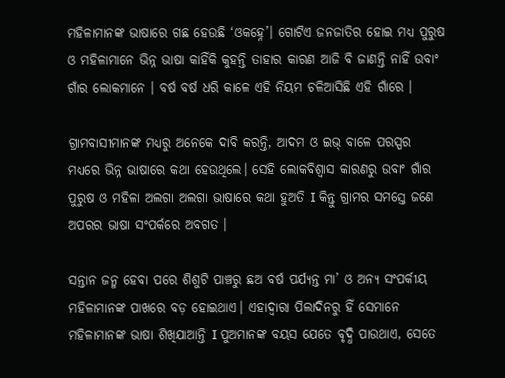ମହିଳାମାନଙ୍କ ଭାଷାରେ ଗଛ ହେଉଛି ‘ଓକହ୍ନେ’। ଗୋଟିଏ ଜନଜାତିର ହୋଇ ମଧ୍ୟ ପୁରୁଷ ଓ ମହିଳାମାନେ ଭିନ୍ନ ଭାଷା କାହିଁକି କୁହନ୍ତି ତାହାର କାରଣ ଆଜି ବି ଜାଣନ୍ତି ନାହିଁ ଉବାଂ ଗାଁର ଲୋକମାନେ । ବର୍ଷ ବର୍ଷ ଧରି କାଳେ ଏହି ନିୟମ ଚଳିଆସିଛି ଏହି ଗାଁରେ ।

ଗ୍ରାମବାସୀମାନଙ୍କ ମଧ୍ୟରୁ ଅନେକେ ଦାବି କରନ୍ତି, ଆଦମ ଓ ଇଭ୍ ବାଳେ ପରସ୍ପର ମଧ୍ୟରେ ଭିନ୍ନ ଭାଷାରେ କଥା ହେଉଥିଲେ। ସେହି ଲୋକବିଶ୍ଵାସ କାରଣରୁ ଉବାଂ ଗାଁର ପୁରୁଷ ଓ ମହିଳା ଅଲଗା ଅଲଗା ଭାଷାରେ କଥା ହୁଅତି I କିନ୍ତୁ ଗ୍ରାମର ସମସ୍ତେ ଜଣେ ଅପରର ଭାଷା ସଂପର୍କରେ ଅବଗତ ।

ସନ୍ତାନ ଜନ୍ମ ହେବା ପରେ ଶିଶୁଟି ପାଞ୍ଚରୁ ଛଅ ବର୍ଷ ପର୍ଯ୍ୟନ୍ତ ମା’ ଓ ଅନ୍ୟ ସଂପର୍କୀୟ ମହିଳାମାନଙ୍କ ପାଖରେ ବଡ଼ ହୋଇଥାଏ। ଏହାଦ୍ଵାରା ପିଲାଦିନରୁ ହିଁ ସେମାନେ ମହିଳାମାନଙ୍କ ଭାଷା ଶିଖିଯାଆନ୍ତି I ପୁଅମାନଙ୍କ ବୟସ ଯେତେ ବୃଦ୍ଧି ପାଉଥାଏ, ସେତେ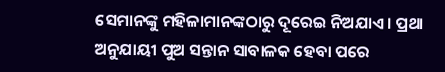ସେମାନଙ୍କୁ ମହିଳାମାନଙ୍କଠାରୁ ଦୂରେଇ ନିଅଯାଏ। ପ୍ରଥା ଅନୁଯାୟୀ ପୁଅ ସନ୍ତାନ ସାବାଳକ ହେବା ପରେ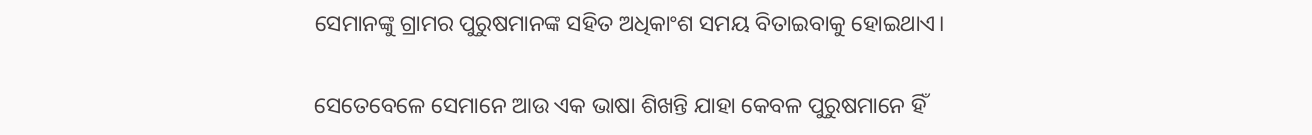ସେମାନଙ୍କୁ ଗ୍ରାମର ପୁରୁଷମାନଙ୍କ ସହିତ ଅଧିକାଂଶ ସମୟ ବିତାଇବାକୁ ହୋଇଥାଏ।

ସେତେବେଳେ ସେମାନେ ଆଉ ଏକ ଭାଷା ଶିଖନ୍ତି ଯାହା କେବଳ ପୁରୁଷମାନେ ହିଁ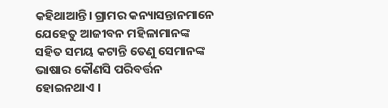କହିଥାଆନ୍ତି। ଗ୍ରାମର କନ୍ୟାସନ୍ତାନମାନେ ଯେହେତୁ ଆଜୀବନ ମହିଳାମାନଙ୍କ ସହିତ ସମୟ କଟାନ୍ତି ତେଣୁ ସେମାନଙ୍କ ଭାଷାର କୌଣସି ପରିବର୍ତ୍ତନ ହୋଇନଥାଏ ।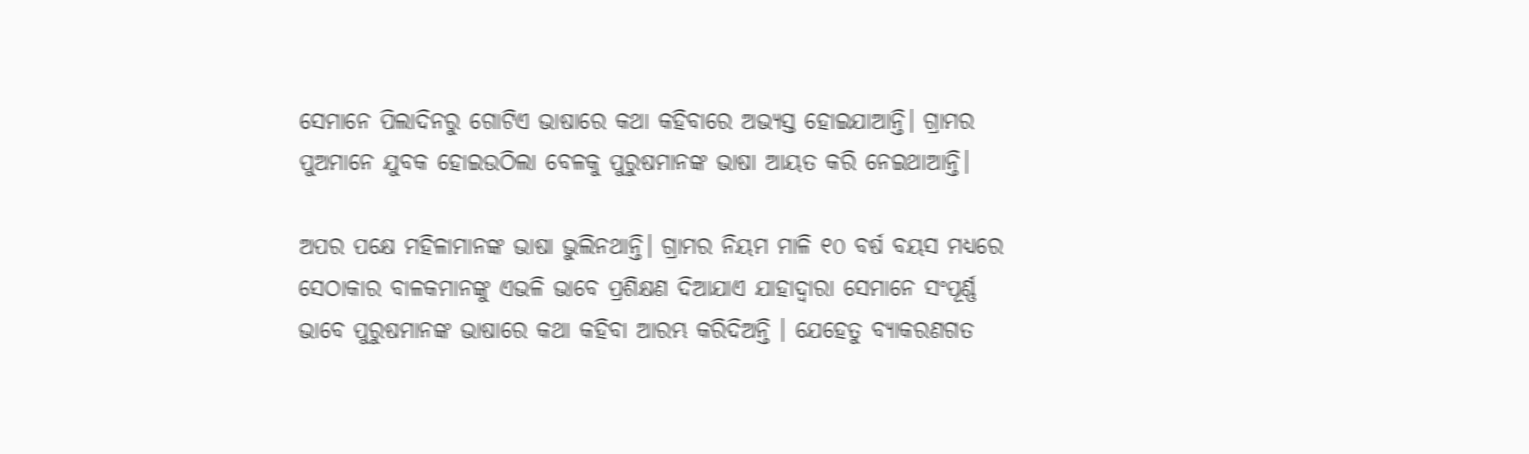ସେମାନେ ପିଲାଦିନରୁ ଗୋଟିଏ ଭାଷାରେ କଥା କହିବାରେ ଅଭ୍ୟସ୍ତ ହୋଇଯାଆନ୍ତି। ଗ୍ରାମର ପୁଅମାନେ ଯୁବକ ହୋଇଉଠିଲା ବେଳକୁ ପୁରୁଷମାନଙ୍କ ଭାଷା ଆୟତ କରି ନେଇଥାଆନ୍ତି।

ଅପର ପକ୍ଷେ ମହିଳାମାନଙ୍କ ଭାଷା ଭୁଲିନଥାନ୍ତି। ଗ୍ରାମର ନିୟମ ମାଳି ୧୦ ବର୍ଷ ବୟସ ମଧ୍ୟରେ ସେଠାକାର ବାଳକମାନଙ୍କୁ ଏଭଳି ଭାବେ ପ୍ରଶିକ୍ଷଣ ଦିଆଯାଏ ଯାହାଦ୍ୱାରା ସେମାନେ ସଂପୂର୍ଣ୍ଣ ଭାବେ ପୁରୁଷମାନଙ୍କ ଭାଷାରେ କଥା କହିବା ଆରମ୍ଭ କରିଦିଅନ୍ତି । ଯେହେତୁ ବ୍ୟାକରଣଗତ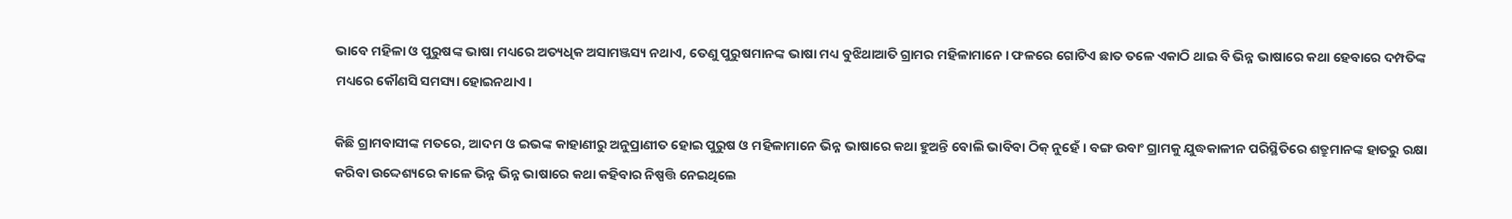ଭାବେ ମହିଳା ଓ ପୁରୁଷଙ୍କ ଭାଷା ମଧ୍ୟରେ ଅତ୍ୟଧିକ ଅସାମଞ୍ଜସ୍ୟ ନଥାଏ, ତେଣୁ ପୁରୁଷମାନଙ୍କ ଭାଷା ମଧ୍ୟ ବୁଝିଥାଆତି ଗ୍ରାମର ମହିଳାମାନେ। ଫଳରେ ଗୋଟିଏ ଛାତ ତଳେ ଏକାଠି ଥାଇ ବି ଭିନ୍ନ ଭାଷାରେ କଥା ହେବାରେ ଦମ୍ପତିଙ୍କ ମଧ୍ୟରେ କୌଣସି ସମସ୍ୟା ହୋଇନଥାଏ।

କିଛି ଗ୍ରାମବାସୀଙ୍କ ମତରେ, ଆଦମ ଓ ଇଭଙ୍କ କାହାଣୀରୁ ଅନୁପ୍ରାଣୀତ ହୋଇ ପୁରୁଷ ଓ ମହିଳାମାନେ ଭିନ୍ନ ଭାଷାରେ କଥା ହୁଅନ୍ତି ବୋଲି ଭାବିବା ଠିକ୍ ନୁହେଁ। ବଙ୍ଗ ଉବାଂ ଗ୍ରାମକୁ ଯୁଦ୍ଧକାଳୀନ ପରିସ୍ଥିତିରେ ଶତ୍ରୁମାନଙ୍କ ହାତରୁ ରକ୍ଷା କରିବା ଉଦ୍ଦେଶ୍ୟରେ କାଳେ ଭିନ୍ନ ଭିନ୍ନ ଭାଷାରେ କଥା କହିବାର ନିଷ୍ପତ୍ତି ନେଇଥିଲେ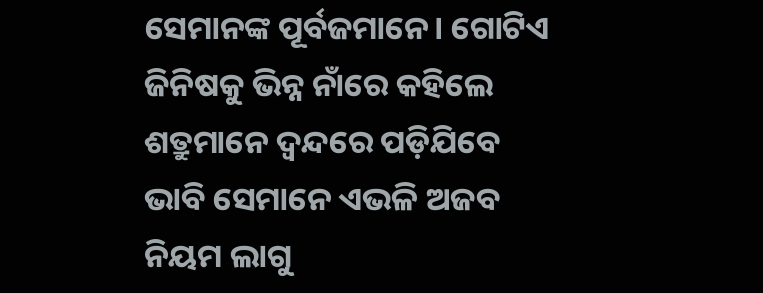ସେମାନଙ୍କ ପୂର୍ବଜମାନେ। ଗୋଟିଏ ଜିନିଷକୁ ଭିନ୍ନ ନାଁରେ କହିଲେ ଶତ୍ରୁମାନେ ଦ୍ବନ୍ଦରେ ପଡ଼ିଯିବେ ଭାବି ସେମାନେ ଏଭଳି ଅଜବ ନିୟମ ଲାଗୁ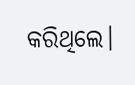କରିଥିଲେ।